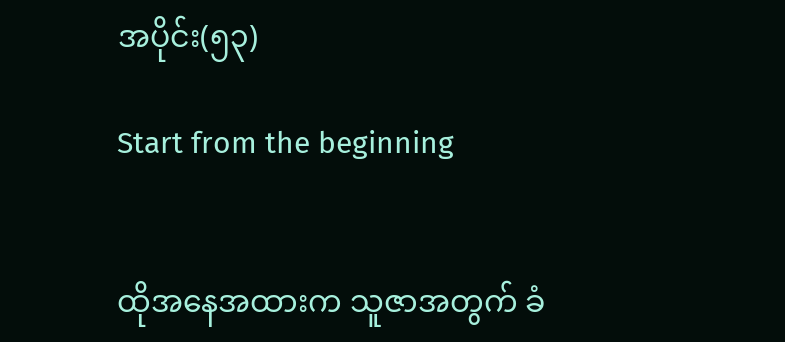အပိုင်း(၅၃)

Start from the beginning


ထိုအနေအထားက သူဇာအတွက် ခံ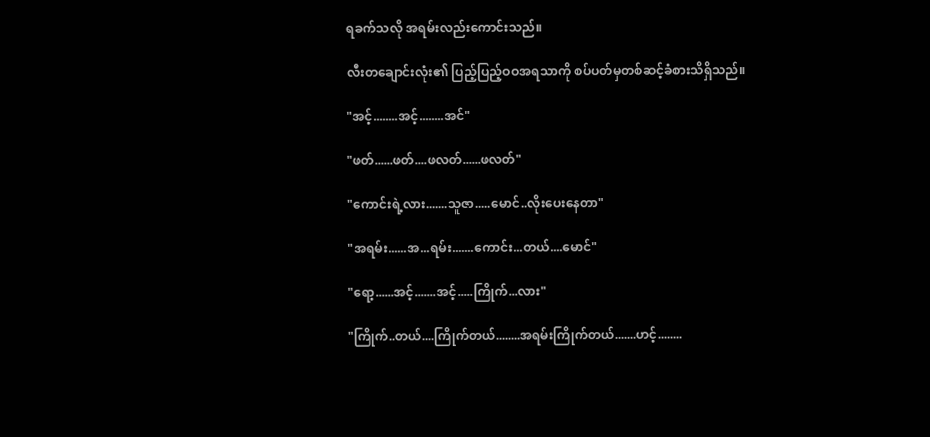ရခက်သလို အရမ်းလည်းကောင်းသည်။

လီးတချောင်းလုံး၏ ပြည့်ပြည့်ဝဝအရသာကို စပ်ပတ်မှတစ်ဆင့်ခံစားသိရှိသည်။

"အင့်........အင့်........အင်"

"ဖတ်......ဖတ်....ဖလတ်......ဖလတ်"

"ကောင်းရဲ့လား.......သူဇာ.....မောင်..လိုးပေးနေတာ"

"အရမ်း......အ...ရမ်း.......ကောင်း...တယ်....မောင်"

"ရော့......အင့်.......အင့်.....ကြိုက်...လား"

"ကြိုက်..တယ်....ကြိုက်တယ်........အရမ်းကြိုက်တယ်.......ဟင့်........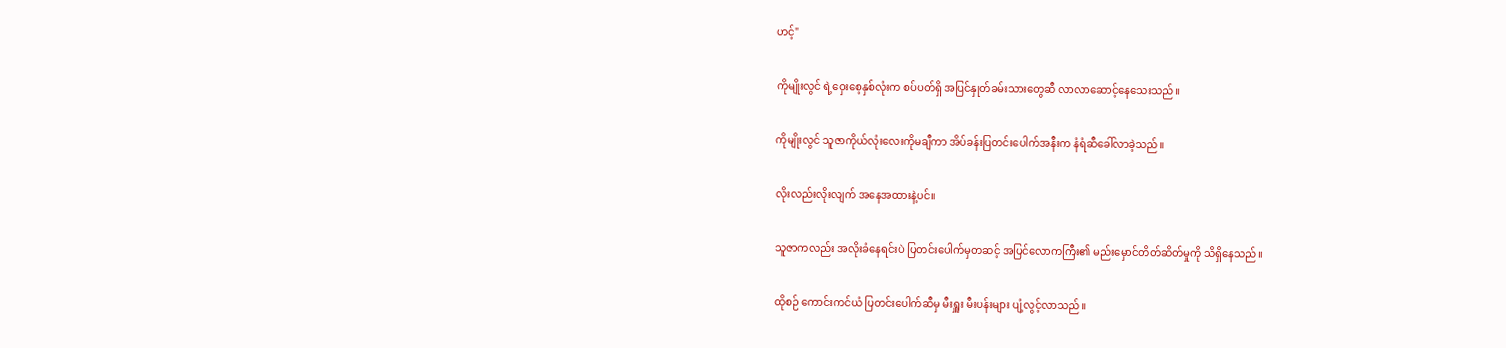ဟင့်"

ကိုမျိုးလွင် ရဲ့ဝှေးစေ့နှစ်လုံးက စပ်ပတ်ရှိ အပြင်နှုတ်ခမ်းသားတွေဆီ လာလာဆောင့်နေသေးသည်။

ကိုမျိုးလွင် သူဇာကိုယ်လုံးလေးကိုမချီကာ အိပ်ခန်းပြတင်းပေါက်အနီးက နံရံဆီခေါ်လာခဲ့သည်။

လိုးလည်းလိုးလျက် အနေအထားနဲ့ပင်။

သူဇာကလည်း အလိုးခံနေရင်းပဲ ပြတင်းပေါက်မှတဆင့် အပြင်လောကကြီး၏ မည်းမှောင်တိတ်ဆိတ်မှုကို သိရှိနေသည်။

ထိုစဉ် ကောင်းကင်ယံ ပြတင်းပေါက်ဆီမှ မီးရှူး မီးပန်းများ ပျံ့လွင့်လာသည်။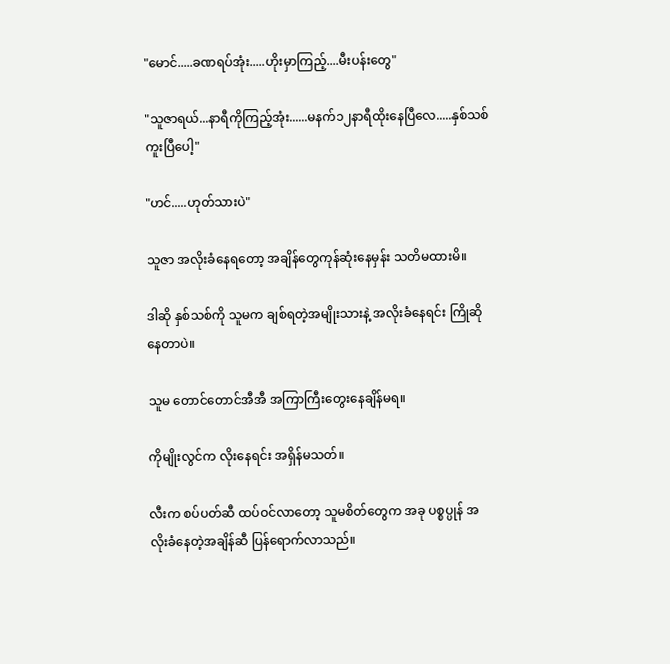"မောင်.....ခဏရပ်အုံး.....ဟိုးမှာကြည့်....မီးပန်းတွေ"

"သူဇာရယ်...နာရီကိုကြည့်အုံး......မနက်၁၂နာရီထိုးနေပြီလေ.....နှစ်သစ်ကူးပြီပေါ့"

"ဟင်.....ဟုတ်သားပဲ"

သူဇာ အလိုးခံနေရတော့ အချိန်တွေကုန်ဆုံးနေမှန်း သတိမထားမိ။

ဒါဆို နှစ်သစ်ကို သူမက ချစ်ရတဲ့အမျိုးသားနဲ့ အလိုးခံနေရင်း ကြိုဆိုနေတာပဲ။

သူမ တောင်တောင်အီအီ အကြာကြီးတွေးနေချိန်မရ။

ကိုမျိုးလွင်က လိုးနေရင်း အရှိန်မသတ်။

လီးက စပ်ပတ်ဆီ ထပ်ဝင်လာတော့ သူမစိတ်တွေက အခု ပစ္စပ္ပုန် အလိုးခံနေတဲ့အချိန်ဆီ ပြန်ရောက်လာသည်။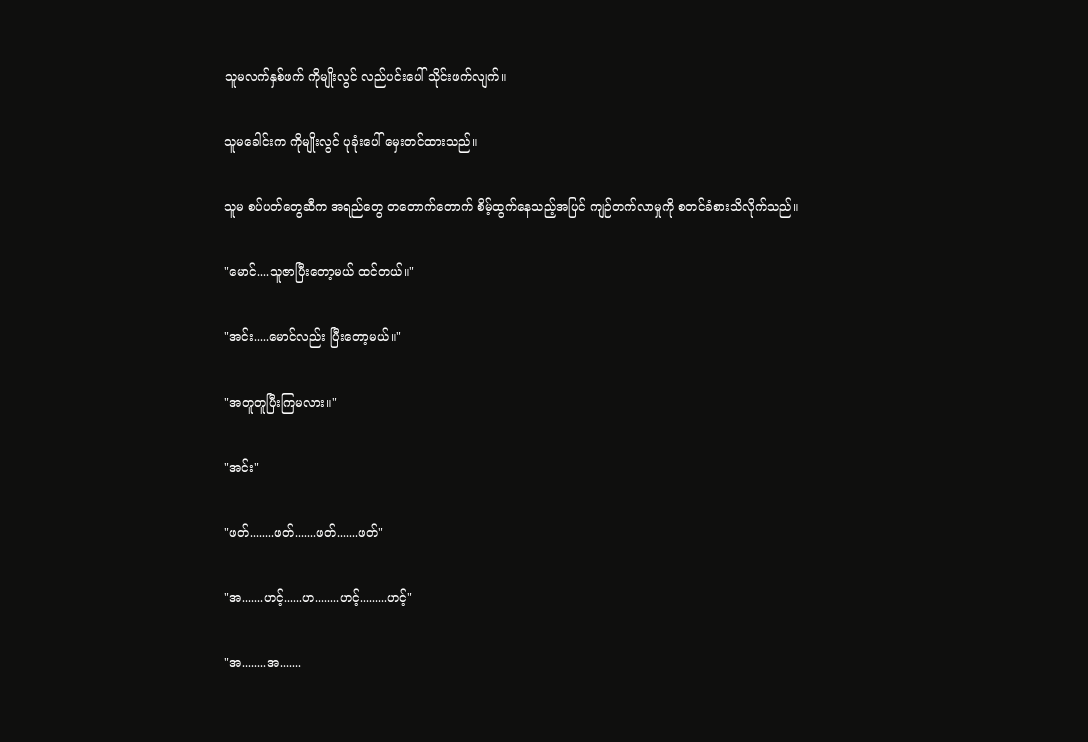သူမလက်နှစ်ဖက် ကိုမျိုးလွင် လည်ပင်းပေါ် သိုင်းဖက်လျက်။

သူမခေါင်းက ကိုမျိုးလွင် ပုခုံးပေါ် မှေးတင်ထားသည်။

သူမ စပ်ပတ်တွေဆီက အရည်တွေ တတောက်တောက် စိမ့်ထွက်နေသည့်အပြင် ကျဉ်တက်လာမှုကို စတင်ခံစားသိလိုက်သည်။

"မောင်....သူဇာပြီးတော့မယ် ထင်တယ်။"

"အင်း.....မောင်လည်း ပြီးတော့မယ်။"

"အတူတူပြီးကြမလား။"

"အင်း"

"ဖတ်........ဖတ်.......ဖတ်.......ဖတ်"

"အ.......ဟင့်......ဟ........ဟင့်.........ဟင့်"

"အ........အ.......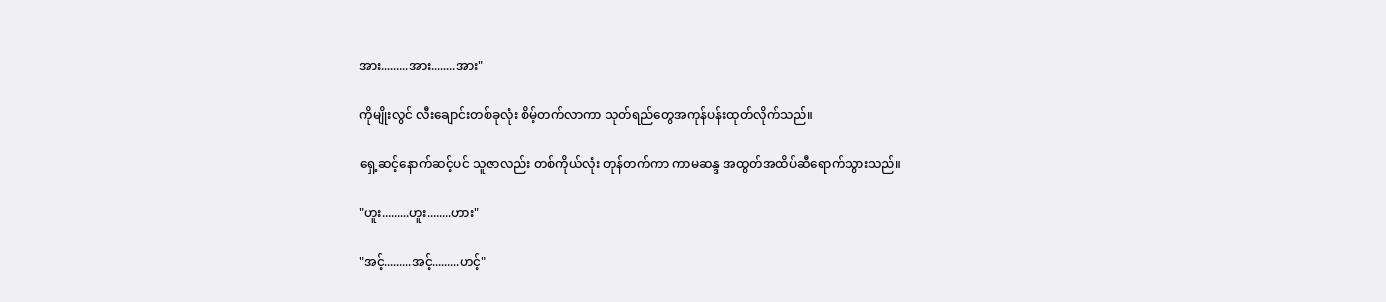အား.........အား........အား"

ကိုမျိုးလွင် လီးချောင်းတစ်ခုလုံး စိမ့်တက်လာကာ သုတ်ရည်တွေအကုန်ပန်းထုတ်လိုက်သည်။

ရှေ့ဆင့်နောက်ဆင့်ပင် သူဇာလည်း တစ်ကိုယ်လုံး တုန်တက်ကာ ကာမဆန္ဒ အထွတ်အထိပ်ဆီရောက်သွားသည်။

"ဟူး.........ဟူး........ဟား"

"အင့်.........အင့်.........ဟင့်"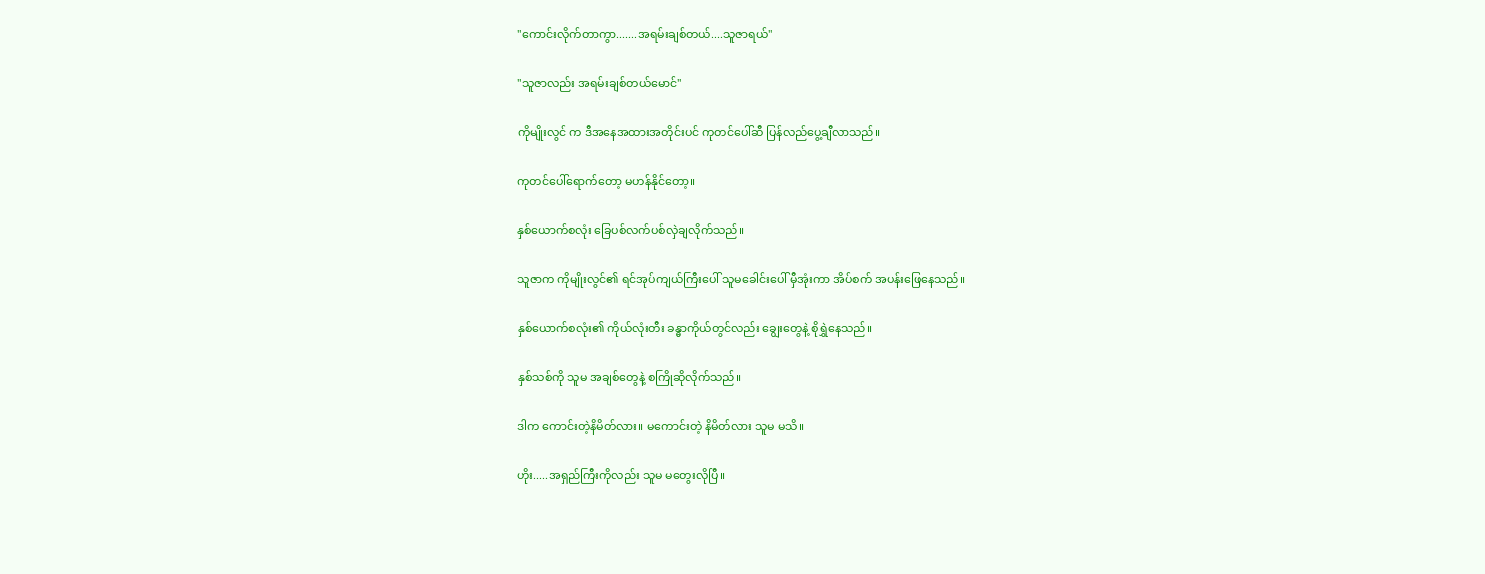"ကောင်းလိုက်တာကွာ.......အရမ်းချစ်တယ်....သူဇာရယ်"

"သူဇာလည်း အရမ်းချစ်တယ်မောင်"

ကိုမျိုးလွင် က ဒီအနေအထားအတိုင်းပင် ကုတင်ပေါ်ဆီ ပြန်လည်ပွေ့ချီလာသည်။

ကုတင်ပေါ်ရောက်တော့ မဟန်နိုင်တော့။

နှစ်ယောက်စလုံး ခြေပစ်လက်ပစ်လှဲချလိုက်သည်။

သူဇာက ကိုမျိုးလွင်၏ ရင်အုပ်ကျယ်ကြီးပေါ် သူမခေါင်းပေါ် မှီအုံးကာ အိပ်စက် အပန်းဖြေနေသည်။

နှစ်ယောက်စလုံး၏ ကိုယ်လုံးတီး ခန္ဓာကိုယ်တွင်လည်း ချွေးတွေနဲ့ စိုရွှဲနေသည်။

နှစ်သစ်ကို သူမ အချစ်တွေနဲ့ စကြိုဆိုလိုက်သည်။

ဒါက ကောင်းတဲ့နိမိတ်လား။ မကောင်းတဲ့ နိမိတ်လား သူမ မသိ။

ဟိုး.....အရှည်ကြီးကိုလည်း သူမ မတွေးလိုပြီ။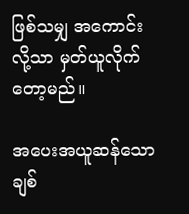ဖြစ်သမျှ အကောင်း လို့သာ မှတ်ယူလိုက်တော့မည်။

အပေးအယူဆန်သောချစ်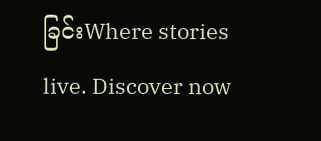ခြင်းWhere stories live. Discover now